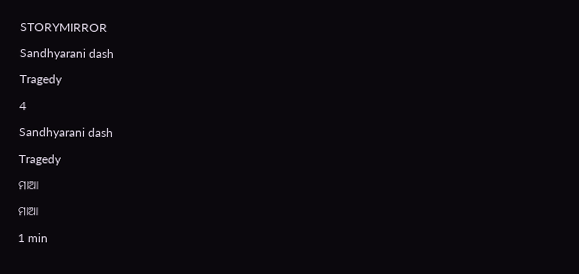STORYMIRROR

Sandhyarani dash

Tragedy

4

Sandhyarani dash

Tragedy

ମାଆ

ମାଆ

1 min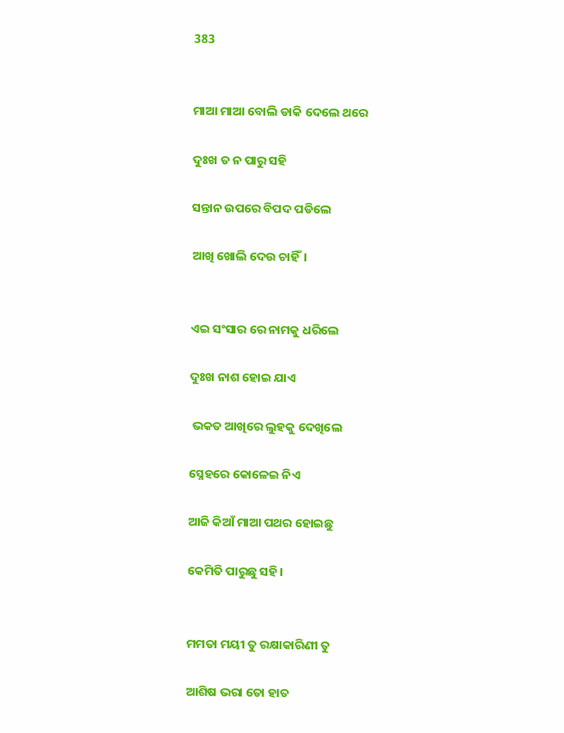383


ମାଆ ମାଆ ବୋଲି ଡାକି ଦେଲେ ଥରେ

ଦୁଃଖ ତ ନ ପାରୁ ସହି

ସନ୍ତାନ ଉପରେ ବିପଦ ପଡିଲେ

ଆଖି ଖୋଲି ଦେଉ ଚାହିଁ।


ଏଇ ସଂସାର ରେ ନାମକୁ ଧରିଲେ

ଦୁଃଖ ନାଶ ହୋଇ ଯାଏ

 ଭକତ ଆଖିରେ ଲୁହକୁ ଦେଖିଲେ

ସ୍ନେହରେ କୋଳେଇ ନିଏ

ଆଜି କିଆଁ ମାଆ ପଥର ହୋଇଛୁ

କେମିତି ପାରୁଛୁ ସହି।


ମମତା ମୟୀ ତୁ ରକ୍ଷାକାରିଣୀ ତୁ

ଆଶିଷ ଭରା ତୋ ହାତ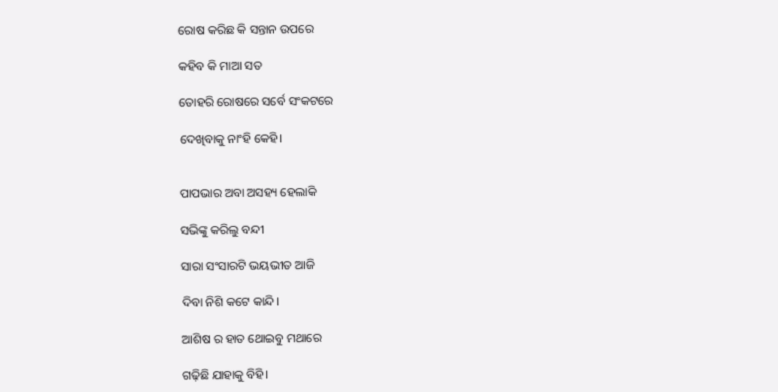ରୋଷ କରିଛ କି ସନ୍ତାନ ଉପରେ

କହିବ କି ମାଆ ସତ

ତୋହରି ରୋଷରେ ସର୍ବେ ସଂକଟରେ

ଦେଖିବାକୁ ନାଂହି କେହି।


ପାପଭାର ଅବା ଅସହ୍ୟ ହେଲାକି

ସଭିଙ୍କୁ କରିଲୁ ବନ୍ଦୀ

ସାରା ସଂସାରଟି ଭୟଭୀତ ଆଜି

ଦିବା ନିଶି କଟେ କାନ୍ଦି।

ଆଶିଷ ର ହାତ ଥୋଇବୁ ମଥାରେ

ଗଢ଼ିଛି ଯାହାକୁ ବିହି।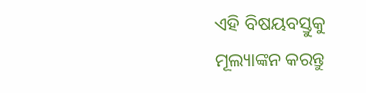ଏହି ବିଷୟବସ୍ତୁକୁ ମୂଲ୍ୟାଙ୍କନ କରନ୍ତୁ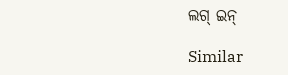ଲଗ୍ ଇନ୍

Similar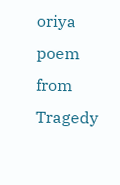oriya poem from Tragedy